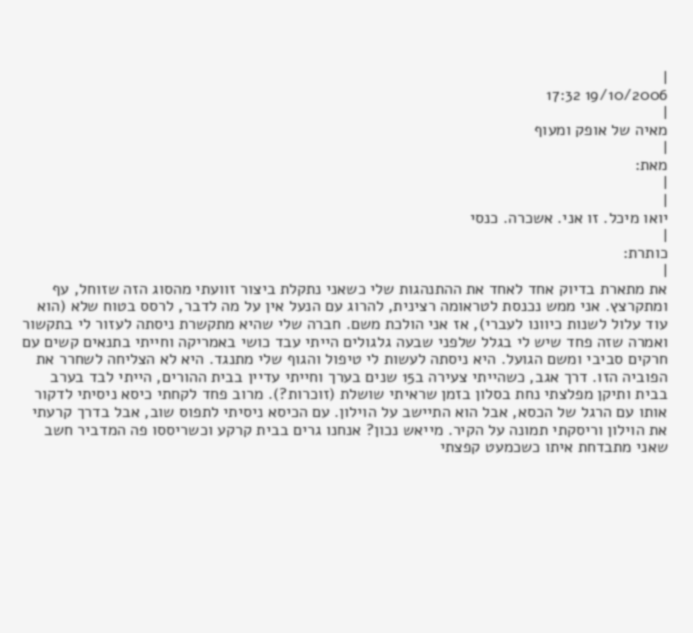|
19/10/2006 17:32
|
מאיה של אופק ומעוף
|
מאת:
|
|
יואו מיכל. זו אני. אשכרה. כנסי
|
כותרת:
|
את מתארת בדיוק אחד לאחד את ההתנהגות שלי כשאני נתקלת ביצור זוועתי מהסוג הזה שזוחל, עף ומתקרצץ. אני ממש נכנסת לטראומה רצינית, להרוג עם הנעל אין על מה לדבר, לרסס בטוח שלא (הוא עוד עלול לשנות כיוונו לעברי), אז אני הולכת משם. חברה שלי שהיא מתקשרת ניסתה לעזור לי בתקשור ואמרה שזה פחד שיש לי בגלל שלפני שבעה גלגולים הייתי עבד כושי באמריקה וחייתי בתנאים קשים עם חרקים סביבי ומשם הגועל. היא ניסתה לעשות לי טיפול והגוף שלי מתנגד. היא לא הצליחה לשחרר את הפוביה הזו. דרך אגב, כשהייתי צעירה ב15 שנים בערך וחייתי עדיין בבית ההורים, הייתי לבד בערב בבית ותיקן מפלצתי נחת בסלון בזמן שראיתי שושלת (זוכרות?). מרוב פחד לקחתי כיסא ניסיתי לדקור אותו עם הרגל של הכסא, אבל הוא התיישב על הוילון. עם הכיסא ניסיתי לתפוס שוב, אבל בדרך קרעתי את הוילון וריסקתי תמונה על הקיר. מייאש נכון? אנחנו גרים בבית קרקע וכשריססו פה המדביר חשב שאני מתבדחת איתו כשכמעט קפצתי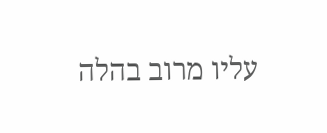עליו מרוב בהלה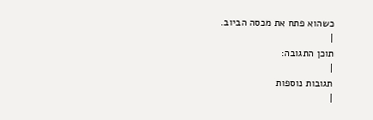כשהוא פתח את מכסה הביוב.
|
תוכן התגובה:
|
תגובות נוספות
|